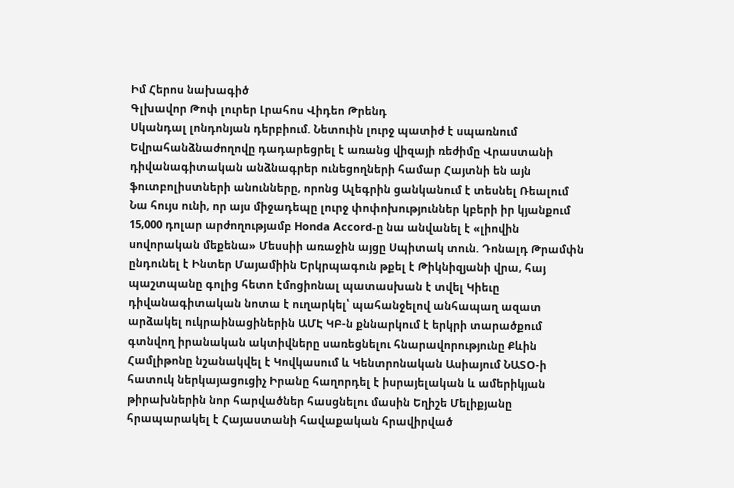Իմ Հերոս նախագիծ
Գլխավոր Թոփ լուրեր Լրահոս Վիդեո Թրենդ
Սկանդալ լոնդոնյան դերբիում. Նետուին լուրջ պատիժ է սպառնում Եվրահանձնաժողովը դադարեցրել է առանց վիզայի ռեժիմը Վրաստանի դիվանագիտական անձնագրեր ունեցողների համար Հայտնի են այն ֆուտբոլիստների անունները, որոնց Ալեգրին ցանկանում է տեսնել Ռեալում Նա հույս ունի, որ այս միջադեպը լուրջ փոփոխություններ կբերի իր կյանքում 15,000 դոլար արժողությամբ Honda Accord-ը նա անվանել է «լիովին սովորական մեքենա» Մեսսիի առաջին այցը Սպիտակ տուն. Դոնալդ Թրամփն ընդունել է Ինտեր Մայամիին Երկրպագուն թքել է Թիկնիզյանի վրա, հայ պաշտպանը գոլից հետո էմոցիոնալ պատասխան է տվել Կիեւը դիվանագիտական նոտա է ուղարկել՝ պահանջելով անհապաղ ազատ արձակել ուկրաինացիներին ԱՄԷ ԿԲ-ն քննարկում է երկրի տարածքում գտնվող իրանական ակտիվները սառեցնելու հնարավորությունը Քևին Համլիթոնը նշանակվել է Կովկասում և Կենտրոնական Ասիայում ՆԱՏՕ-ի հատուկ ներկայացուցիչ Իրանը հաղորդել է իսրայելական և ամերիկյան թիրախներին նոր հարվածներ հասցնելու մասին Եղիշե Մելիքյանը հրապարակել է Հայաստանի հավաքական հրավիրված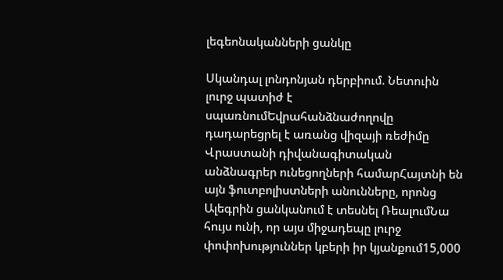լեգեոնականների ցանկը

Սկանդալ լոնդոնյան դերբիում. Նետուին լուրջ պատիժ է սպառնումԵվրահանձնաժողովը դադարեցրել է առանց վիզայի ռեժիմը Վրաստանի դիվանագիտական անձնագրեր ունեցողների համարՀայտնի են այն ֆուտբոլիստների անունները, որոնց Ալեգրին ցանկանում է տեսնել ՌեալումՆա հույս ունի, որ այս միջադեպը լուրջ փոփոխություններ կբերի իր կյանքում15,000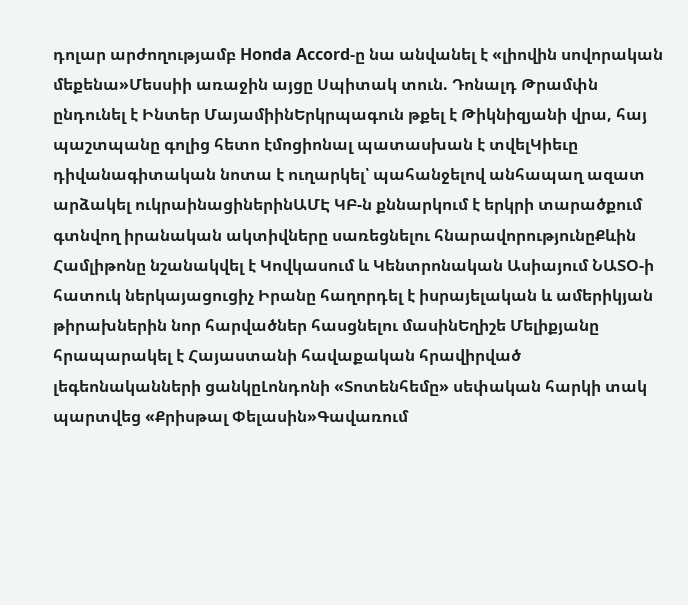դոլար արժողությամբ Honda Accord-ը նա անվանել է «լիովին սովորական մեքենա»Մեսսիի առաջին այցը Սպիտակ տուն. Դոնալդ Թրամփն ընդունել է Ինտեր ՄայամիինԵրկրպագուն թքել է Թիկնիզյանի վրա, հայ պաշտպանը գոլից հետո էմոցիոնալ պատասխան է տվելԿիեւը դիվանագիտական նոտա է ուղարկել՝ պահանջելով անհապաղ ազատ արձակել ուկրաինացիներինԱՄԷ ԿԲ-ն քննարկում է երկրի տարածքում գտնվող իրանական ակտիվները սառեցնելու հնարավորությունըՔևին Համլիթոնը նշանակվել է Կովկասում և Կենտրոնական Ասիայում ՆԱՏՕ-ի հատուկ ներկայացուցիչ Իրանը հաղորդել է իսրայելական և ամերիկյան թիրախներին նոր հարվածներ հասցնելու մասինԵղիշե Մելիքյանը հրապարակել է Հայաստանի հավաքական հրավիրված լեգեոնականների ցանկըԼոնդոնի «Տոտենհեմը» սեփական հարկի տակ պարտվեց «Քրիսթալ Փելասին»Գավառում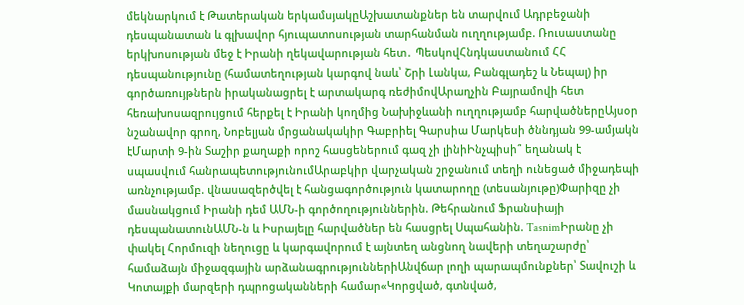մեկնարկում է Թատերական երկամսյակըԱշխատանքներ են տարվում Ադրբեջանի դեսպանատան և գլխավոր հյուպատոսության տարհանման ուղղությամբ. Ռուսաստանը երկխոսության մեջ է Իրանի ղեկավարության հետ․ ՊեսկովՀնդկաստանում ՀՀ դեսպանությունը (համատեղության կարգով նաև՝ Շրի Լանկա, Բանգլադեշ և Նեպալ) իր գործառույթներն իրականացրել է արտակարգ ռեժիմովԱրաղչին Բայրամովի հետ հեռախոսազրույցում հերքել է Իրանի կողմից Նախիջևանի ուղղությամբ հարվածներըԱյսօր նշանավոր գրող, Նոբելյան մրցանակակիր Գաբրիել Գարսիա Մարկեսի ծննդյան 99-ամյակն էՄարտի 9-ին Տաշիր քաղաքի որոշ հասցեներում գազ չի լինիԻնչպիսի՞ եղանակ է սպասվում հանրապետությունումԱրաբկիր վարչական շրջանում տեղի ունեցած միջադեպի առնչությամբ. վնասազերծվել է հանցագործություն կատարողը (տեսանյութը)Փարիզը չի մասնակցում Իրանի դեմ ԱՄՆ-ի գործողություններին. Թեհրանում Ֆրանսիայի դեսպանատունԱՄՆ-ն և Իսրայելը հարվածներ են հասցրել Սպահանին. TasnimԻրանը չի փակել Հորմուզի նեղուցը և կարգավորում է այնտեղ անցնող նավերի տեղաշարժը՝ համաձայն միջազգային արձանագրություններիԱնվճար լողի պարապմունքներ՝ Տավուշի և Կոտայքի մարզերի դպրոցականների համար«Կորցված, գտնված,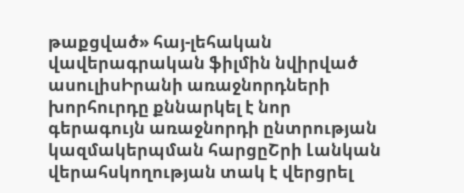թաքցված» հայ-լեհական վավերագրական ֆիլմին նվիրված ասուլիսԻրանի առաջնորդների խորհուրդը քննարկել է նոր գերագույն առաջնորդի ընտրության կազմակերպման հարցըՇրի Լանկան վերահսկողության տակ է վերցրել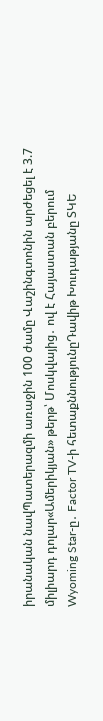իրանական նավՊատերազմի առաջին 100 ժամը Վաշինգտոնին արժեցել է 3.7 միլիարդ դոլար«Ամերիկյան» թերթ՝ Մոսկվայից․ ով է Հայաստան բերում Wyoming Star-ը․ Factor TV-ի հետաքննությունըԴավիթ Խուդաթյանը ՏԿԵ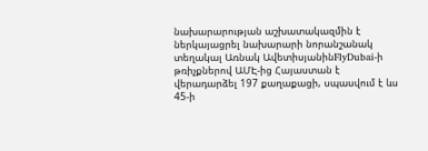նախարարության աշխատակազմին է ներկայացրել նախարարի նորանշանակ տեղակալ Առնակ ԱվետիսյանինFlyDubai-ի թռիչքներով ԱՄԷ-ից Հայաստան է վերադարձել 197 քաղաքացի, սպասվում է ևս 45-ի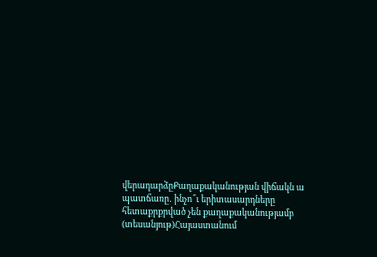վերադարձըՔաղաքականության վիճակն ա պատճառը․ ինչո՞ւ երիտասարդները հետաքրքրված չեն քաղաքականությամբ (տեսանյութ)Հայաստանում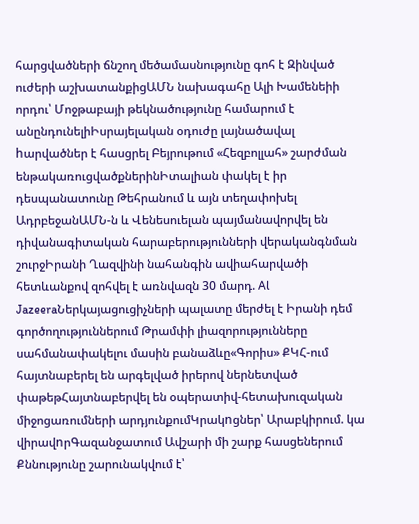հարցվածների ճնշող մեծամասնությունը գոհ է Զինված ուժերի աշխատանքիցԱՄՆ նախագահը Ալի Խամենեիի որդու՝ Մոջթաբայի թեկնածությունը համարում է անընդունելիԻսրայելական օդուժը լայնածավալ hարվածներ է հասցրել Բեյրութում «Հեզբոլլահ» շարժման ենթակառուցվածքներինԻտալիան փակել է իր դեսպանատունը Թեհրանում և այն տեղափոխել ԱդրբեջանԱՄՆ-ն և Վենեսուելան պայմանավորվել են դիվանագիտական հարաբերությունների վերականգնման շուրջԻրանի Ղազվինի նահանգին ավիահարվածի հետևանքով զոհվել է առնվազն 30 մարդ. Al JazeeraՆերկայացուցիչների պալատը մերժել է Իրանի դեմ գործողություններում Թրամփի լիազորությունները սահմանափակելու մասին բանաձևը«Գորիս» ՔԿՀ-ում հայտնաբերել են արգելված իրերով ներնետված փաթեթՀայտնաբերվել են օպերատիվ-հետախուզական միջոցառումների արդյունքումԿրակnցներ՝ Արաբկիրում. կա վիրավnրԳազանջատում Ավշարի մի շարք հասցեներում Քննությունը շարունակվում է՝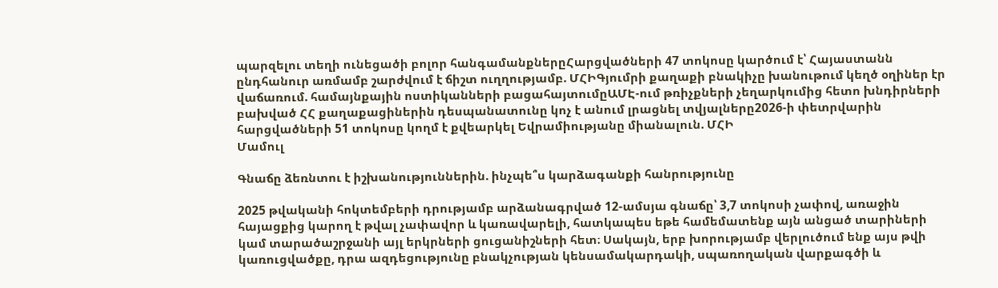պարզելու տեղի ունեցածի բոլոր հանգամանքներըՀարցվածների 47 տոկոսը կարծում է՝ Հայաստանն ընդհանուր առմամբ շարժվում է ճիշտ ուղղությամբ. ՄՀԻԳյումրի քաղաքի բնակիչը խանութում կեղծ օղիներ էր վաճառում. համայնքային ոստիկանների բացահայտումըԱՄԷ-ում թռիչքների չեղարկումից հետո խնդիրների բախված ՀՀ քաղաքացիներին դեսպանատունը կոչ է անում լրացնել տվյալները2026-ի փետրվարին հարցվածների 51 տոկոսը կողմ է քվեարկել Եվրամիությանը միանալուն. ՄՀԻ
Մամուլ

Գնաճը ձեռնտու է իշխանություններին. ինչպե՞ս կարձագանքի հանրությունը

2025 թվականի հոկտեմբերի դրությամբ արձանագրված 12-ամսյա գնաճը՝ 3,7 տոկոսի չափով, առաջին հայացքից կարող է թվալ չափավոր և կառավարելի, հատկապես եթե համեմատենք այն անցած տարիների կամ տարածաշրջանի այլ երկրների ցուցանիշների հետ։ Սակայն, երբ խորությամբ վերլուծում ենք այս թվի կառուցվածքը, դրա ազդեցությունը բնակչության կենսամակարդակի, սպառողական վարքագծի և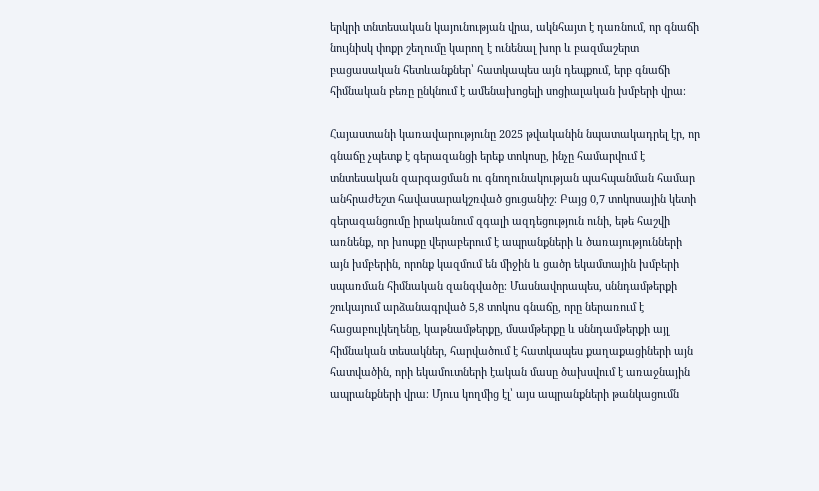երկրի տնտեսական կայունության վրա, ակնհայտ է դառնում, որ գնաճի նույնիսկ փոքր շեղումը կարող է ունենալ խոր և բազմաշերտ բացասական հետևանքներ՝ հատկապես այն դեպքում, երբ գնաճի հիմնական բեռը ընկնում է ամենախոցելի սոցիալական խմբերի վրա։

Հայաստանի կառավարությունը 2025 թվականին նպատակադրել էր, որ գնաճը չպետք է գերազանցի երեք տոկոսը, ինչը համարվում է տնտեսական զարգացման ու գնողունակության պահպանման համար անհրաժեշտ հավասարակշռված ցուցանիշ։ Բայց 0,7 տոկոսային կետի գերազանցումը իրականում զգալի ազդեցություն ունի, եթե հաշվի առնենք, որ խոսքը վերաբերում է ապրանքների և ծառայությունների այն խմբերին, որոնք կազմում են միջին և ցածր եկամտային խմբերի սպառման հիմնական զանգվածը։ Մասնավորապես, սննդամթերքի շուկայում արձանագրված 5,8 տոկոս գնաճը, որը ներառում է հացաբուլկեղենը, կաթնամթերքը, մսամթերքը և սննդամթերքի այլ հիմնական տեսակներ, հարվածում է հատկապես քաղաքացիների այն հատվածին, որի եկամուտների էական մասը ծախսվում է առաջնային ապրանքների վրա։ Մյուս կողմից էլ՝ այս ապրանքների թանկացումն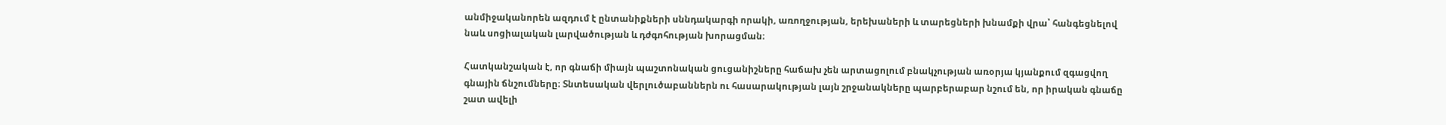անմիջականորեն ազդում է ընտանիքների սննդակարգի որակի, առողջության, երեխաների և տարեցների խնամքի վրա՝ հանգեցնելով նաև սոցիալական լարվածության և դժգոհության խորացման։

Հատկանշական է, որ գնաճի միայն պաշտոնական ցուցանիշները հաճախ չեն արտացոլում բնակչության առօրյա կյանքում զգացվող գնային ճնշումները։ Տնտեսական վերլուծաբաններն ու հասարակության լայն շրջանակները պարբերաբար նշում են, որ իրական գնաճը շատ ավելի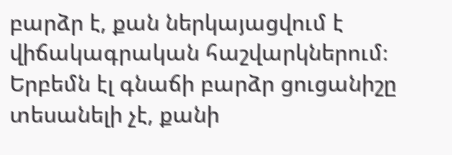բարձր է, քան ներկայացվում է վիճակագրական հաշվարկներում։ Երբեմն էլ գնաճի բարձր ցուցանիշը տեսանելի չէ, քանի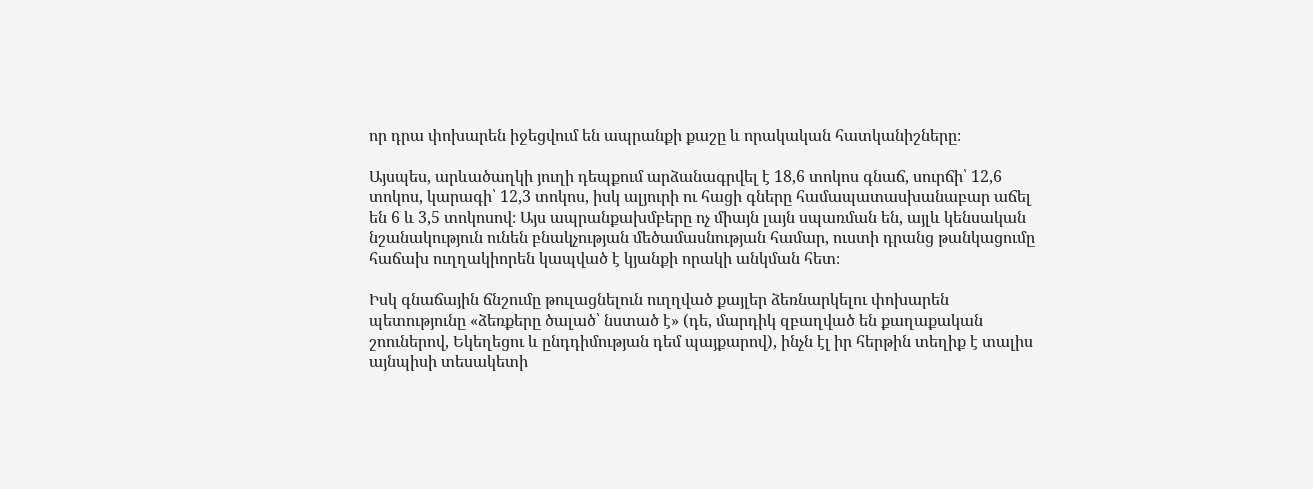որ դրա փոխարեն իջեցվում են ապրանքի քաշը և որակական հատկանիշները։

Այսպես, արևածաղկի յուղի դեպքում արձանագրվել է 18,6 տոկոս գնաճ, սուրճի՝ 12,6 տոկոս, կարագի՝ 12,3 տոկոս, իսկ ալյուրի ու հացի գները համապատասխանաբար աճել են 6 և 3,5 տոկոսով։ Այս ապրանքախմբերը ոչ միայն լայն սպառման են, այլև կենսական նշանակություն ունեն բնակչության մեծամասնության համար, ուստի դրանց թանկացումը հաճախ ուղղակիորեն կապված է կյանքի որակի անկման հետ։

Իսկ գնաճային ճնշումը թուլացնելուն ուղղված քայլեր ձեռնարկելու փոխարեն պետությունը «ձեռքերը ծալած՝ նստած է» (դե, մարդիկ զբաղված են քաղաքական շոուներով, Եկեղեցու և ընդդիմության դեմ պայքարով), ինչն էլ իր հերթին տեղիք է տալիս այնպիսի տեսակետի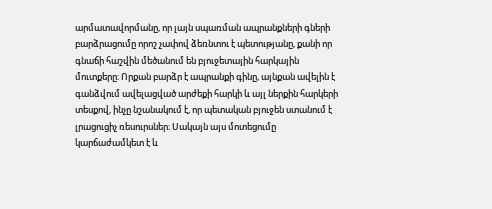արմատավորմանը, որ լայն սպառման ապրանքների գների բարձրացումը որոշ չափով ձեռնտու է պետությանը, քանի որ գնաճի հաշվին մեծանում են բյուջետային հարկային մուտքերը։ Որքան բարձր է ապրանքի գինը, այնքան ավելին է գանձվում ավելացված արժեքի հարկի և այլ ներքին հարկերի տեսքով, ինչը նշանակում է, որ պետական բյուջեն ստանում է լրացուցիչ ռեսուրսներ։ Սակայն այս մոտեցումը կարճաժամկետ է և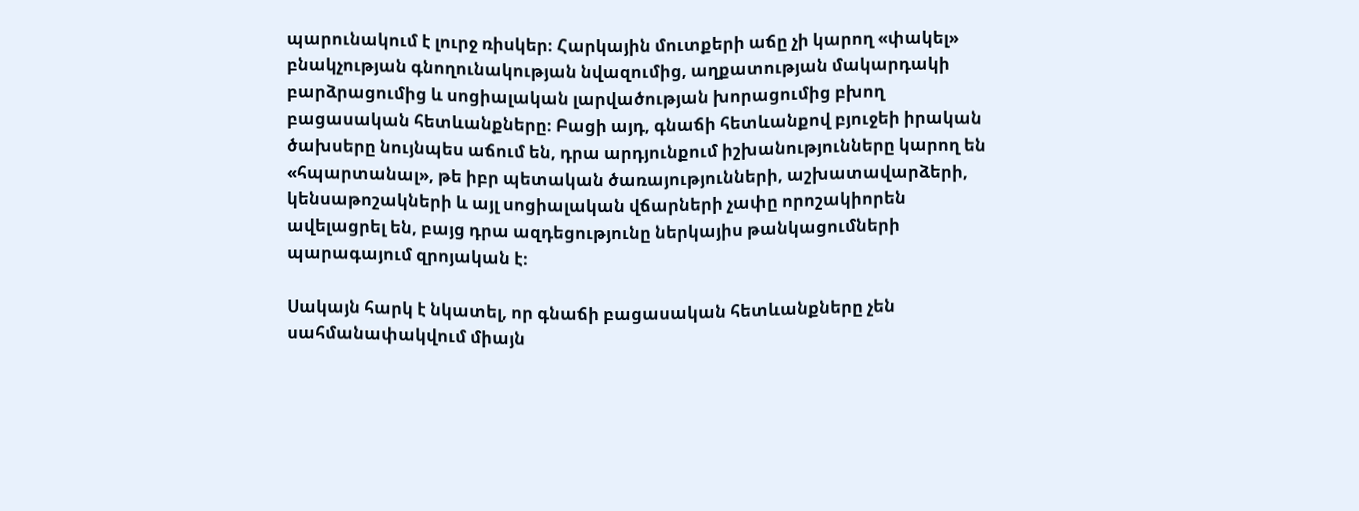պարունակում է լուրջ ռիսկեր։ Հարկային մուտքերի աճը չի կարող «փակել» բնակչության գնողունակության նվազումից, աղքատության մակարդակի բարձրացումից և սոցիալական լարվածության խորացումից բխող բացասական հետևանքները։ Բացի այդ, գնաճի հետևանքով բյուջեի իրական ծախսերը նույնպես աճում են, դրա արդյունքում իշխանությունները կարող են «հպարտանալ», թե իբր պետական ծառայությունների, աշխատավարձերի, կենսաթոշակների և այլ սոցիալական վճարների չափը որոշակիորեն ավելացրել են, բայց դրա ազդեցությունը ներկայիս թանկացումների պարագայում զրոյական է։

Սակայն հարկ է նկատել, որ գնաճի բացասական հետևանքները չեն սահմանափակվում միայն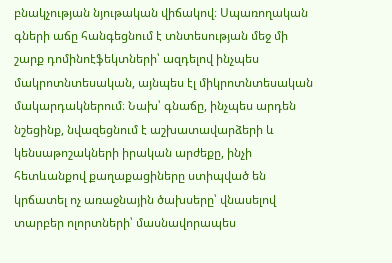բնակչության նյութական վիճակով։ Սպառողական գների աճը հանգեցնում է տնտեսության մեջ մի շարք դոմինոէֆեկտների՝ ազդելով ինչպես մակրոտնտեսական, այնպես էլ միկրոտնտեսական մակարդակներում։ Նախ՝ գնաճը, ինչպես արդեն նշեցինք, նվազեցնում է աշխատավարձերի և կենսաթոշակների իրական արժեքը, ինչի հետևանքով քաղաքացիները ստիպված են կրճատել ոչ առաջնային ծախսերը՝ վնասելով տարբեր ոլորտների՝ մասնավորապես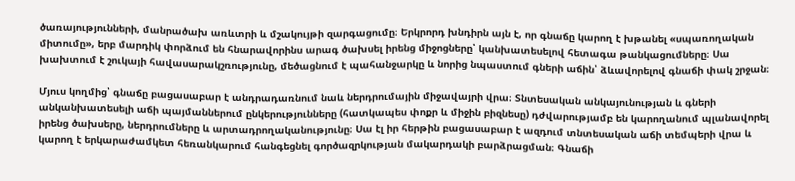ծառայությունների, մանրածախ առևտրի և մշակույթի զարգացումը։ Երկրորդ խնդիրն այն է, որ գնաճը կարող է խթանել «սպառողական միտումը», երբ մարդիկ փորձում են հնարավորինս արագ ծախսել իրենց միջոցները՝ կանխատեսելով հետագա թանկացումները։ Սա խախտում է շուկայի հավասարակշռությունը, մեծացնում է պահանջարկը և նորից նպաստում գների աճին՝ ձևավորելով գնաճի փակ շրջան։

Մյուս կողմից՝ գնաճը բացասաբար է անդրադառնում նաև ներդրումային միջավայրի վրա։ Տնտեսական անկայունության և գների անկանխատեսելի աճի պայմաններում ընկերությունները (հատկապես փոքր և միջին բիզնեսը) դժվարությամբ են կարողանում պլանավորել իրենց ծախսերը, ներդրումները և արտադրողականությունը։ Սա էլ իր հերթին բացասաբար է ազդում տնտեսական աճի տեմպերի վրա և կարող է երկարաժամկետ հեռանկարում հանգեցնել գործազրկության մակարդակի բարձրացման։ Գնաճի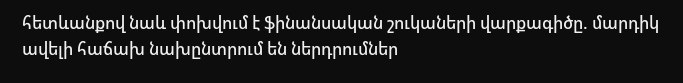հետևանքով նաև փոխվում է ֆինանսական շուկաների վարքագիծը. մարդիկ ավելի հաճախ նախընտրում են ներդրումներ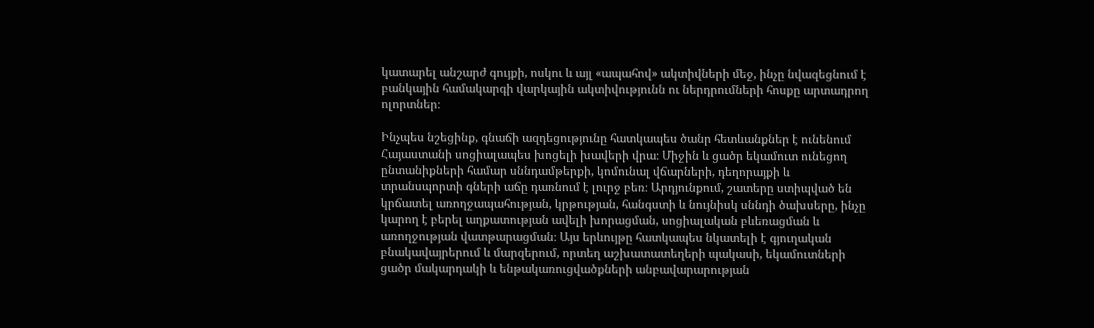կատարել անշարժ գույքի, ոսկու և այլ «ապահով» ակտիվների մեջ, ինչը նվազեցնում է բանկային համակարգի վարկային ակտիվությունն ու ներդրումների հոսքը արտադրող ոլորտներ։

Ինչպես նշեցինք, գնաճի ազդեցությունը հատկապես ծանր հետևանքներ է ունենում Հայաստանի սոցիալապես խոցելի խավերի վրա։ Միջին և ցածր եկամուտ ունեցող ընտանիքների համար սննդամթերքի, կոմունալ վճարների, դեղորայքի և տրանսպորտի գների աճը դառնում է լուրջ բեռ։ Արդյունքում, շատերը ստիպված են կրճատել առողջապահության, կրթության, հանգստի և նույնիսկ սննդի ծախսերը, ինչը կարող է բերել աղքատության ավելի խորացման, սոցիալական բևեռացման և առողջության վատթարացման։ Այս երևույթը հատկապես նկատելի է գյուղական բնակավայրերում և մարզերում, որտեղ աշխատատեղերի պակասի, եկամուտների ցածր մակարդակի և ենթակառուցվածքների անբավարարության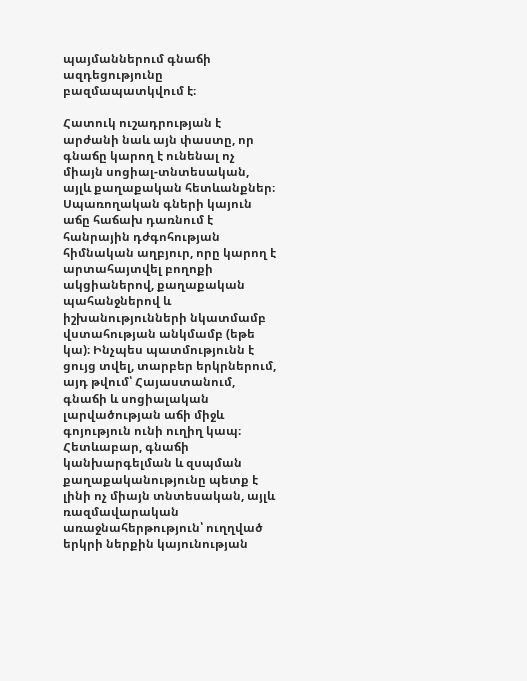պայմաններում գնաճի ազդեցությունը բազմապատկվում է։

Հատուկ ուշադրության է արժանի նաև այն փաստը, որ գնաճը կարող է ունենալ ոչ միայն սոցիալ-տնտեսական, այլև քաղաքական հետևանքներ։ Սպառողական գների կայուն աճը հաճախ դառնում է հանրային դժգոհության հիմնական աղբյուր, որը կարող է արտահայտվել բողոքի ակցիաներով, քաղաքական պահանջներով և իշխանությունների նկատմամբ վստահության անկմամբ (եթե կա)։ Ինչպես պատմությունն է ցույց տվել, տարբեր երկրներում, այդ թվում՝ Հայաստանում, գնաճի և սոցիալական լարվածության աճի միջև գոյություն ունի ուղիղ կապ։ Հետևաբար, գնաճի կանխարգելման և զսպման քաղաքականությունը պետք է լինի ոչ միայն տնտեսական, այլև ռազմավարական առաջնահերթություն՝ ուղղված երկրի ներքին կայունության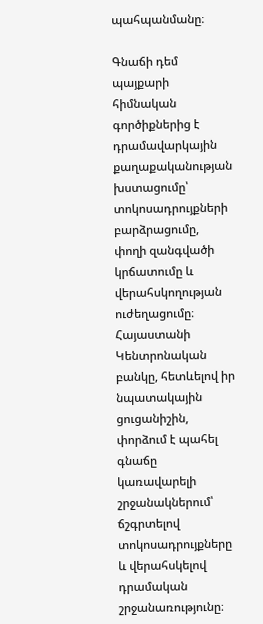պահպանմանը։

Գնաճի դեմ պայքարի հիմնական գործիքներից է դրամավարկային քաղաքականության խստացումը՝ տոկոսադրույքների բարձրացումը, փողի զանգվածի կրճատումը և վերահսկողության ուժեղացումը։ Հայաստանի Կենտրոնական բանկը, հետևելով իր նպատակային ցուցանիշին, փորձում է պահել գնաճը կառավարելի շրջանակներում՝ ճշգրտելով տոկոսադրույքները և վերահսկելով դրամական շրջանառությունը։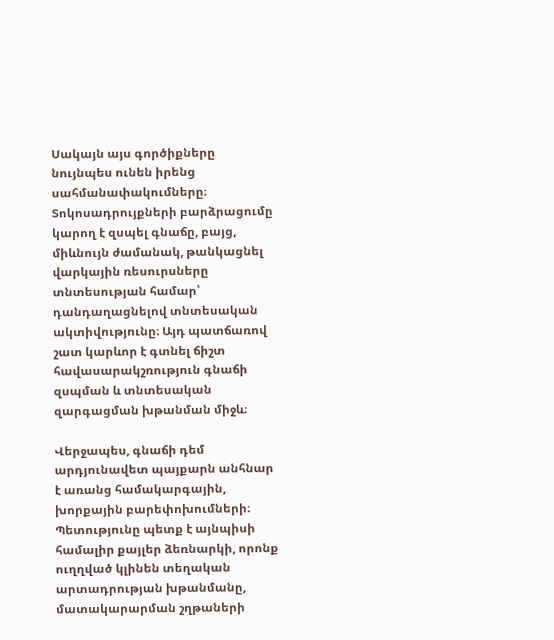Սակայն այս գործիքները նույնպես ունեն իրենց սահմանափակումները։ Տոկոսադրույքների բարձրացումը կարող է զսպել գնաճը, բայց, միևնույն ժամանակ, թանկացնել վարկային ռեսուրսները տնտեսության համար՝ դանդաղացնելով տնտեսական ակտիվությունը։ Այդ պատճառով շատ կարևոր է գտնել ճիշտ հավասարակշռություն գնաճի զսպման և տնտեսական զարգացման խթանման միջև։

Վերջապես, գնաճի դեմ արդյունավետ պայքարն անհնար է առանց համակարգային, խորքային բարեփոխումների։ Պետությունը պետք է այնպիսի համալիր քայլեր ձեռնարկի, որոնք ուղղված կլինեն տեղական արտադրության խթանմանը, մատակարարման շղթաների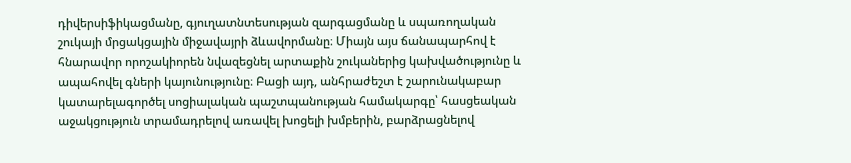դիվերսիֆիկացմանը, գյուղատնտեսության զարգացմանը և սպառողական շուկայի մրցակցային միջավայրի ձևավորմանը։ Միայն այս ճանապարհով է հնարավոր որոշակիորեն նվազեցնել արտաքին շուկաներից կախվածությունը և ապահովել գների կայունությունը։ Բացի այդ, անհրաժեշտ է շարունակաբար կատարելագործել սոցիալական պաշտպանության համակարգը՝ հասցեական աջակցություն տրամադրելով առավել խոցելի խմբերին, բարձրացնելով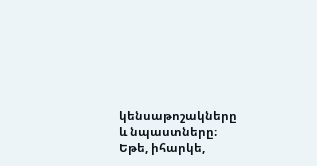կենսաթոշակները և նպաստները։ Եթե, իհարկե,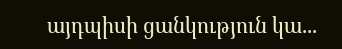այդպիսի ցանկություն կա...